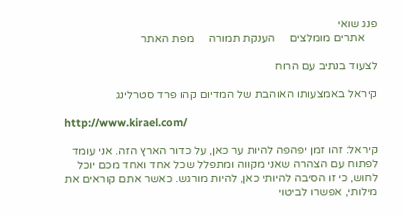פנג שואי
    אתרים מומלצים     הענקת תמורה     מפת האתר

לצעוד בנתיב עם הרוח

קיראל באמצעותו האוהבת של המדיום קהו פרד סטרלינג

http://www.kirael.com/

קיראל: זהו זמן יפהפה להיות ער כאן, על כדור הארץ הזה. אני עומד לפתוח עם הצהרה שאני מקווה ומתפלל שכל אחד ואחד מכם יוכל לחוש, כי זו הסיבה להיותי כאן, להיות מורגש. כאשר אתם קוראים את מילותי, אפשרו לביטוי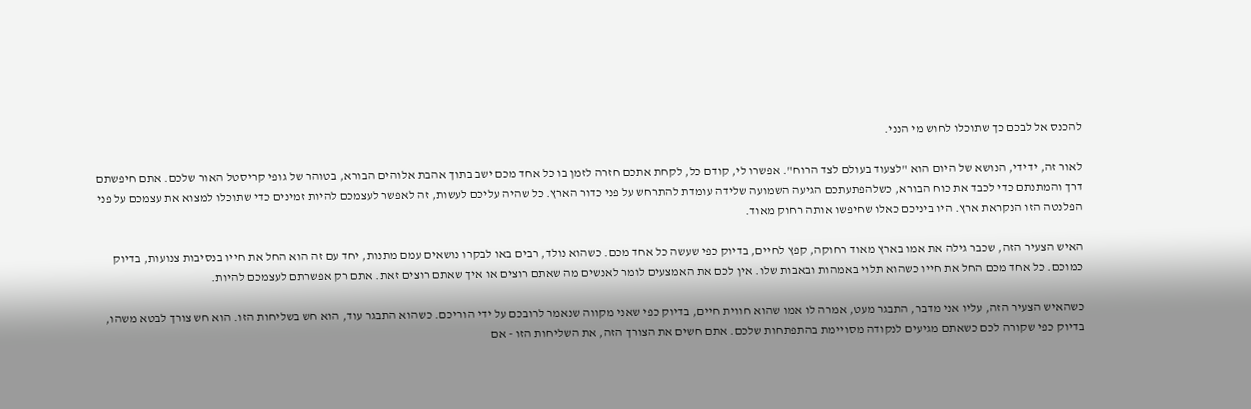להכנס אל לבכם כך שתוכלו לחוש מי הנני.

לאור זה, ידידי, הנושא של היום הוא "לצעוד בעולם לצד הרוח". אפשרו לי, קודם כל, לקחת אתכם חזרה לזמן בו כל אחד מכם ישב בתוך אהבת אלוהים הבורא, בטוהר של גופי קריסטל האור שלכם. אתם חיפשתם דרך והמתנתם כדי לכבד את כוח הבורא, כשלהפתעתכם הגיעה השמועה שלידה עומדת להתרחש על פני כדור הארץ. כל שהיה עליכם לעשות, זה לאפשר לעצמכם להיות זמינים כדי שתוכלו למצוא את עצמכם על פני הפלנטה הזו הנקראת ארץ. היו ביניכם כאלו שחיפשו אותה רחוק מאוד.

האיש הצעיר הזה, שכבר גילה את אמו בארץ מאוד רחוקה, קפץ לחיים, בדיוק כפי שעשה כל אחד מכם. כשהוא נולד, רבים באו לבקרו נושאים עמם מתנות, יחד עם זה הוא החל את חייו בנסיבות צנועות, בדיוק כמוכם. כל אחד מכם החל את חייו כשהוא תלוי באמהות ובאבות שלו. אין לכם את האמצעים לומר לאנשים מה שאתם רוצים או איך שאתם רוצים זאת. אתם רק אפשרתם לעצמכם להיות.

כשהאיש הצעיר הזה, עליו אני מדבר, התבגר מעט, אמרה לו אמו שהוא חווית חיים, בדיוק כפי שאני מקווה שנאמר לרובכם על ידי הוריכם. כשהוא התבגר עוד, הוא חש בשליחות הזו. הוא חש צורך לבטא משהו, בדיוק כפי שקורה לכם כשאתם מגיעים לנקודה מסויימת בהתפתחות שלכם. אתם חשים את הצורך הזה, את השליחות הזו - אם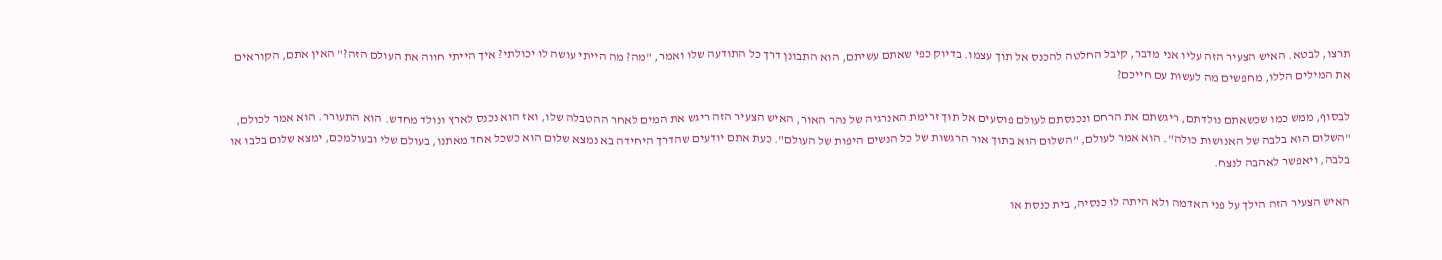תרצו, לבטא. האיש הצעיר הזה עליו אני מדבר, קיבל החלטה להכנס אל תוך עצמו. בדיוק כפי שאתם עשיתם, הוא התבונן דרך כל התודעה שלו ואמר, "מה? מה הייתי עושה לו יכולתי? איך הייתי חווה את העולם הזה?" האין אתם, הקוראים את המילים הללו, מחפשים מה לעשות עם חייכם?

לבסוף, ממש כמו שכשאתם נולדתם, ריגשתם את הרחם ונכנסתם לעולם פוסעים אל תוך זרימת האנרגיה של נהר האור, האיש הצעיר הזה ריגש את המים לאחר ההטבלה שלו, ואז הוא נכנס לארץ ונולד מחדש. הוא התעורר. הוא אמר לכולם, "השלום הוא בלבה של האנושות כולה". הוא אמר לעולם, "השלום הוא בתוך אור הרגשות של כל הנשים היפות של העולם". כעת אתם יודעים שהדרך היחידה בא נמצא שלום הוא כשכל אחד מאתנו, בעולם שלי ובעולמכם, ימצא שלום בלבו או בלבה, ויאפשר לאהבה לנצח.

האיש הצעיר הזה הילך על פני האדמה ולא היתה לו כנסיה, בית כנסת או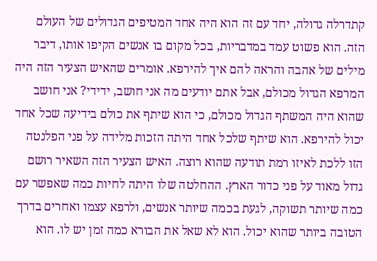קתדרלה גדולה, יחד עם זה הוא היה אחד המטיפים הגדולים של העולם הזה. הוא פשוט עמד במדבריות, בכל מקום בו אנשים הקיפו אותו, דיבר מילים של אהבה והראה להם איך להירפא. אומרים שהאיש הצעיר הזה היה המרפא הגדול מכולם, אבל אתם יודעים מה אני חושב, ידידי? אני חושב שהוא היה המשתף הגדול מכולם, כי הוא שיתף את כולם בידיעה שכל אחד יכול להירפא. הוא שיתף שלכל אחד היתה הזכות מלידה על פני הפלנטה הזו ללכת לאיזו רמת תודעה שהוא רוצה. האיש הצעיר הזה השאיר רושם גדול מאוד על פני כדור הארץ. ההחלטה שלו היתה לחיות כמה שאפשר עם כמה שיותר תשוקה, לגעת בכמה שיותר אנשים, ולרפא עצמו ואחרים בדרך הטובה ביותר שהוא יכול. הוא לא שאל את הבורא כמה זמן יש לו. הוא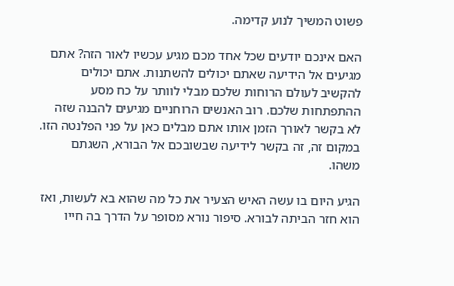פשוט המשיך לנוע קדימה.

האם אינכם יודעים שכל אחד מכם מגיע עכשיו לאור הזה? אתם מגיעים אל הידיעה שאתם יכולים להשתנות. אתם יכולים להקשיב לעולם הרוחות שלכם מבלי לוותר על כח מסע ההתפתחות שלכם. רוב האנשים הרוחניים מגיעים להבנה שזה לא בקשר לאורך הזמן אותו אתם מבלים כאן על פני הפלנטה הזו. במקום זה, זה בקשר לידיעה שבשובכם אל הבורא, השגתם משהו.

הגיע היום בו עשה האיש הצעיר את כל מה שהוא בא לעשות, ואז הוא חזר הביתה לבורא. סיפור נורא מסופר על הדרך בה חייו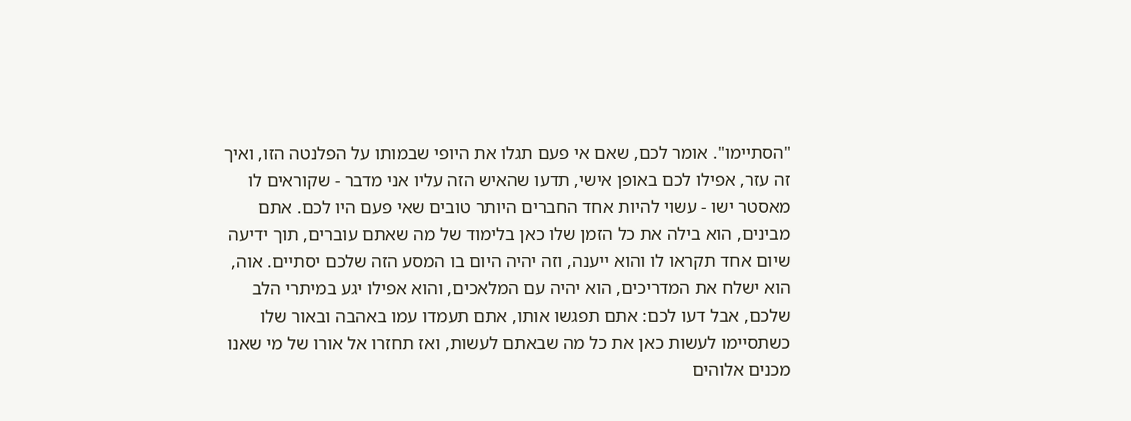"הסתיימו". אומר לכם, שאם אי פעם תגלו את היופי שבמותו על הפלנטה הזו, ואיך זה עזר, אפילו לכם באופן אישי, תדעו שהאיש הזה עליו אני מדבר - שקוראים לו מאסטר ישו - עשוי להיות אחד החברים היותר טובים שאי פעם היו לכם. אתם מבינים, הוא בילה את כל הזמן שלו כאן בלימוד של מה שאתם עוברים, תוך ידיעה שיום אחד תקראו לו והוא ייענה, וזה יהיה היום בו המסע הזה שלכם יסתיים. אוה, הוא ישלח את המדריכים, הוא יהיה עם המלאכים, והוא אפילו יגע במיתרי הלב שלכם, אבל דעו לכם: אתם תפגשו אותו, אתם תעמדו עמו באהבה ובאור שלו כשתסיימו לעשות כאן את כל מה שבאתם לעשות, ואז תחזרו אל אורו של מי שאנו מכנים אלוהים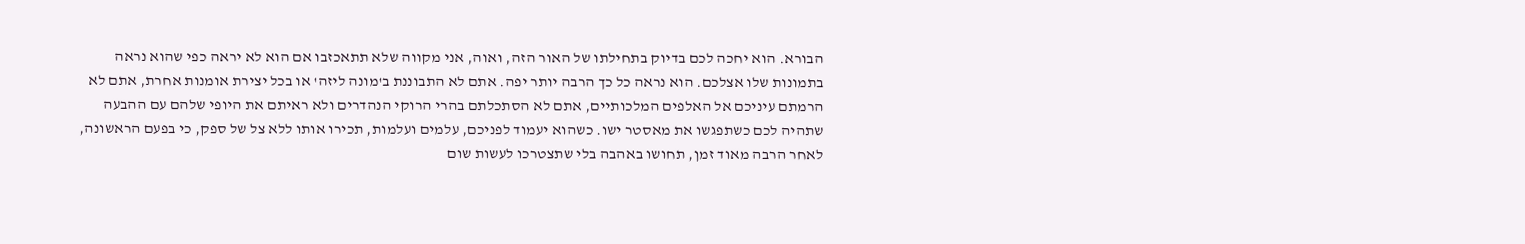הבורא. הוא יחכה לכם בדיוק בתחילתו של האור הזה, ואוה, אני מקווה שלא תתאכזבו אם הוא לא יראה כפי שהוא נראה בתמונות שלו אצלכם. הוא נראה כל כך הרבה יותר יפה. אתם לא התבוננת ב'מונה ליזה' או בכל יצירת אומנות אחרת, אתם לא הרמתם עיניכם אל האלפים המלכותיים, אתם לא הסתכלתם בהרי הרוקי הנהדרים ולא ראיתם את היופי שלהם עם ההבעה שתהיה לכם כשתפגשו את מאסטר ישו. כשהוא יעמוד לפניכם, עלמים ועלמות, תכירו אותו ללא צל של ספק, כי בפעם הראשונה, לאחר הרבה מאוד זמן, תחושו באהבה בלי שתצטרכו לעשות שום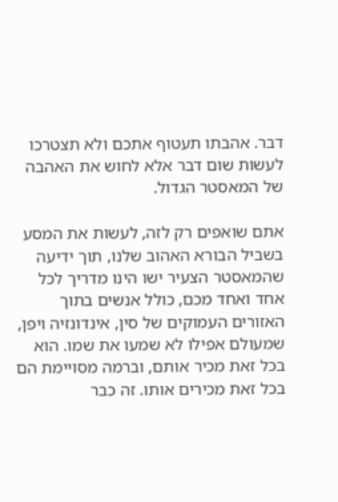דבר. אהבתו תעטוף אתכם ולא תצטרכו לעשות שום דבר אלא לחוש את האהבה של המאסטר הגדול.

אתם שואפים רק לזה, לעשות את המסע בשביל הבורא האהוב שלנו, תוך ידיעה שהמאסטר הצעיר ישו הינו מדריך לכל אחד ואחד מכם, כולל אנשים בתוך האזורים העמוקים של סין, אינדונזיה ויפן, שמעולם אפילו לא שמעו את שמו. הוא בכל זאת מכיר אותם, וברמה מסויימת הם בכל זאת מכירים אותו. זה כבר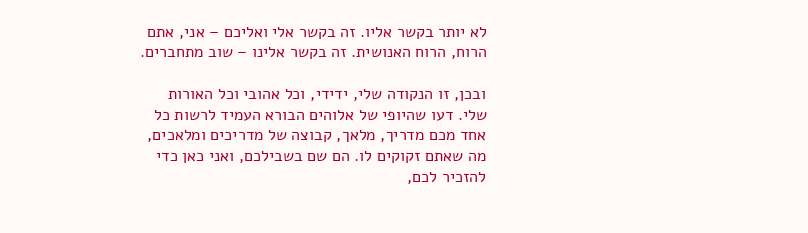לא יותר בקשר אליו. זה בקשר אלי ואליכם – אני, אתם הרוח, הרוח האנושית. זה בקשר אלינו – שוב מתחברים.

ובכן, זו הנקודה שלי, ידידי, וכל אהובי וכל האורות שלי. דעו שהיופי של אלוהים הבורא העמיד לרשות כל אחד מכם מדריך, מלאך, קבוצה של מדריכים ומלאכים, מה שאתם זקוקים לו. הם שם בשבילכם, ואני כאן כדי להזכיר לכם,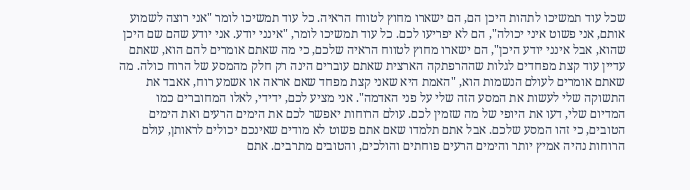שכל עוד תמשיכו לתהות היכן הם, הם ישארו מחוץ לטווח הראיה. כל עוד תמשיכו לומר "אני רוצה לשמוע אותם, אני פשוט איני יכולה", הם לא יפריעו לכם. כל עוד תמשיכו לומר, "אינני יודע. אני יודע שהם שם היכן שהוא, אבל אינני יודע היכן", הם ישארו מחוץ לטווח הראיה שלכם, כי מה שאתם אומרים להם הוא, שאתם עדיין עוד קצת מפחדים לגלות שההרפתקה הארצית שאתם עוברים הינה רק חלק מהמסע של הרוח כולה. מה שאתם אומרים לעולם הנשמות הוא, "האמת היא שאני קצת מפחד שאם אראה או אשמע רוח, אאבד את התשוקה שלי לעשות את המסע הזה שלי על פני האדמה". אני מציע לכם, ידידי, לאלו המחוברים כמו המדיום שלי, דעו את היופי של מה שזמין לכם. עולם הרוחות יאפשר לכם את הימים הרעים ואת הימים הטובים, כי זהו המסע שלכם. אבל אתם תלמדו שאם אתם פשוט לא מודים שאינכם יכולים לראותן, עולם הרוחות נהיה אמיץ יותר והימים הרעים פוחתים והולכים, והטובים מתרבים. אתם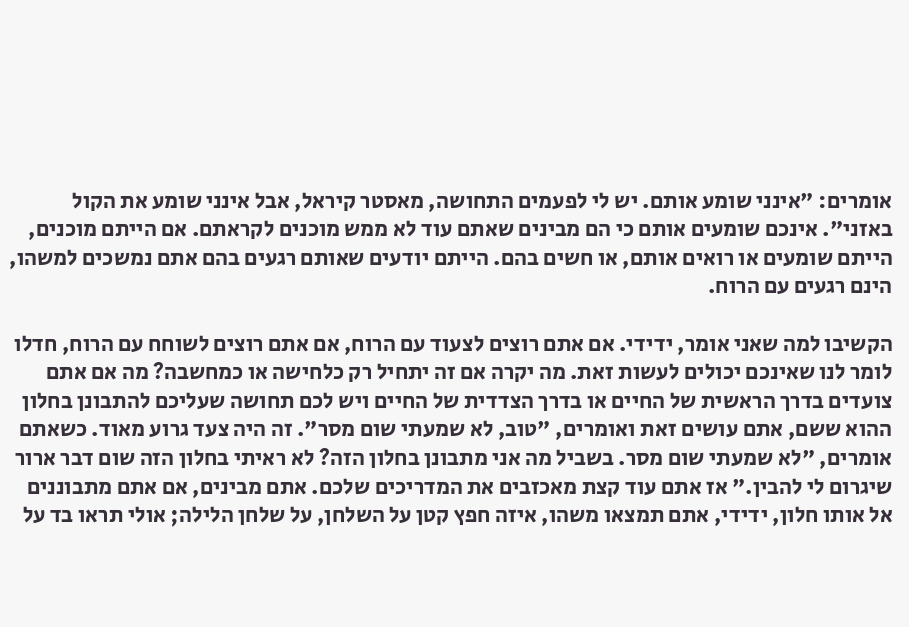אומרים: "אינני שומע אותם. יש לי לפעמים התחושה, מאסטר קיראל, אבל אינני שומע את הקול באזני". אינכם שומעים אותם כי הם מבינים שאתם עוד לא ממש מוכנים לקראתם. אם הייתם מוכנים, הייתם שומעים או רואים אותם, או חשים בהם. הייתם יודעים שאותם רגעים בהם אתם נמשכים למשהו, הינם רגעים עם הרוח.

הקשיבו למה שאני אומר, ידידי. אם אתם רוצים לצעוד עם הרוח, אם אתם רוצים לשוחח עם הרוח, חדלו לומר לנו שאינכם יכולים לעשות זאת. מה יקרה אם זה יתחיל רק כלחישה או כמחשבה? מה אם אתם צועדים בדרך הראשית של החיים או בדרך הצדדית של החיים ויש לכם תחושה שעליכם להתבונן בחלון ההוא ששם, אתם עושים זאת ואומרים, "טוב, לא שמעתי שום מסר". זה היה צעד גרוע מאוד. כשאתם אומרים, "לא שמעתי שום מסר. בשביל מה אני מתבונן בחלון הזה? לא ראיתי בחלון הזה שום דבר ארור שיגרום לי להבין." אז אתם עוד קצת מאכזבים את המדריכים שלכם. אתם מבינים, אם אתם מתבוננים אל אותו חלון, ידידי, אתם תמצאו משהו, איזה חפץ קטן על השלחן, על שלחן הלילה; אולי תראו בד על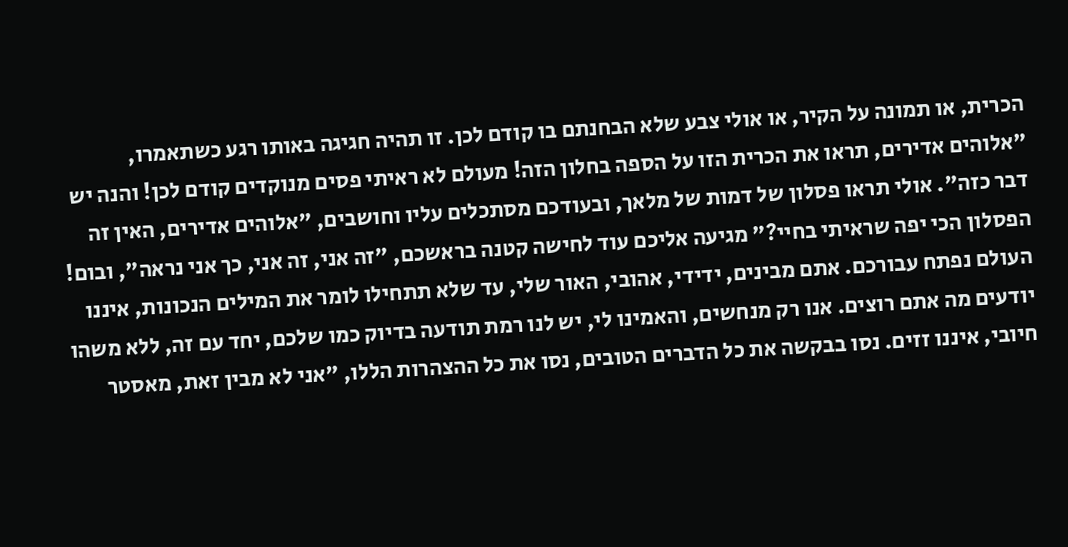הכרית, או תמונה על הקיר, או אולי צבע שלא הבחנתם בו קודם לכן. זו תהיה חגיגה באותו רגע כשתאמרו, "אלוהים אדירים, תראו את הכרית הזו על הספה בחלון הזה! מעולם לא ראיתי פסים מנוקדים קודם לכן! והנה יש דבר כזה". אולי תראו פסלון של דמות של מלאך, ובעודכם מסתכלים עליו וחושבים, "אלוהים אדירים, האין זה הפסלון הכי יפה שראיתי בחיי?" מגיעה אליכם עוד לחישה קטנה בראשכם, "זה אני, זה אני, כך אני נראה", ובום! העולם נפתח עבורכם. אתם מבינים, ידידי, אהובי, האור שלי, עד שלא תתחילו לומר את המילים הנכונות, איננו יודעים מה אתם רוצים. אנו רק מנחשים, והאמינו לי, יש לנו רמת תודעה בדיוק כמו שלכם, יחד עם זה, ללא משהו חיובי, איננו זזים. נסו בבקשה את כל הדברים הטובים, נסו את כל ההצהרות הללו, "אני לא מבין זאת, מאסטר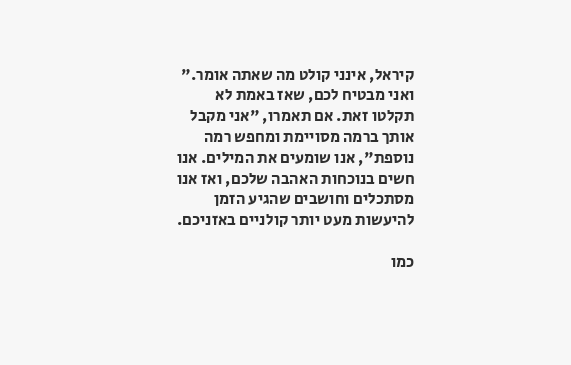קיראל, אינני קולט מה שאתה אומר." ואני מבטיח לכם, שאז באמת לא תקלטו זאת. אם תאמרו, "אני מקבל אותך ברמה מסויימת ומחפש רמה נוספת", אנו שומעים את המילים. אנו חשים בנוכחות האהבה שלכם, ואז אנו מסתכלים וחושבים שהגיע הזמן להיעשות מעט יותר קולניים באזניכם.

כמו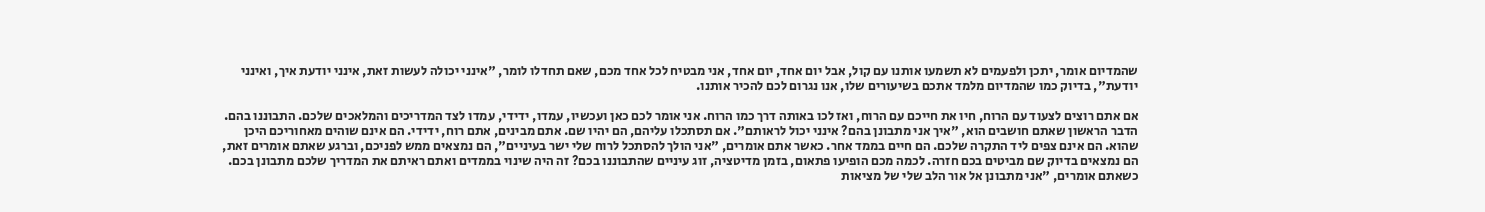שהמדיום אומר, יתכן ולפעמים לא תשמעו אותנו עם קול, אבל יום אחד, יום אחד, אני מבטיח לכל אחד מכם, שאם תחדלו לומר, "אינני יכולה לעשות זאת, אינני יודעת איך, ואינני יודעת", בדיוק כמו שהמדיום מלמד אתכם בשיעורים שלו, אנו נגרום לכם להכיר אותנו.

אם אתם רוצים לצעוד עם הרוח, חיו את חייכם עם הרוח, ואז לכו באותה דרך כמו הרוח. אני אומר לכם כאן ועכשיו, עמדו, ידידי, עמדו לצד המדריכים והמלאכים שלכם. התבוננו בהם. הדבר הראשון שאתם חושבים הוא, "איך אני מתבונן בהם? אינני יכול לראותם". אם תסתכלו עליהם, הם יהיו שם. אתם מבינים, אתם רוח, ידידי. הם אינם שוהים מאחוריכם היכן שהוא. הם אינם צפים ליד התקרה שלכם. הם חיים בממד אחר. כאשר אתם אומרים, "אני הולך להסתכל לרוח שלי ישר בעיניים", הם נמצאים ממש לפניכם, וברגע שאתם אומרים זאת, הם נמצאים בדיוק שם מביטים בכם חזרה. לכמה מכם הופיעו פתאום, בזמן מדיטציה, זוג עיניים שהתבוננו בכם? זה היה שינוי בממדים ואתם ראיתם את המדריך שלכם מתבונן בכם. כשאתם אומרים, "אני מתבונן אל אור הלב שלי של מציאות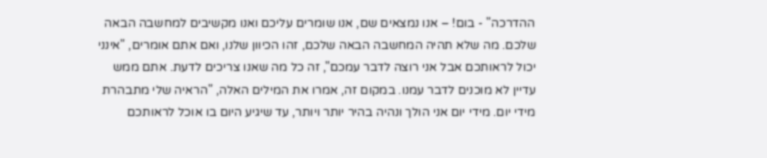ההדרכה" - בום! – אנו נמצאים שם, אנו שומרים עליכם ואנו מקשיבים למחשבה הבאה שלכם. מה שלא תהיה המחשבה הבאה שלכם, זהו הכיוון שלנו, ואם אתם אומרים, "אינני יכול לראותכם אבל אני רוצה לדבר עמכם", זה כל מה שאנו צריכים לדעת. אתם ממש עדיין לא מוכנים לדבר עמנו. במקום זה, אמרו את המילים האלה, "הראיה שלי מתבהרת מידי יום. מידי יום אני הולך ונהיה בהיר יותר ויותר, עד שיגיע היום בו אוכל לראותכם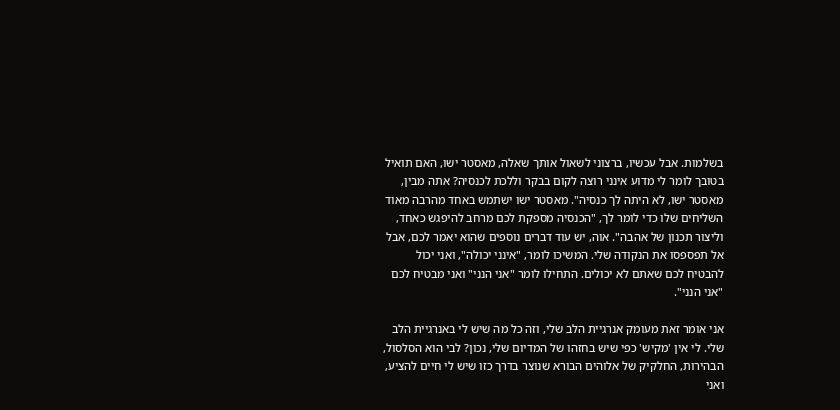בשלמות. אבל עכשיו, ברצוני לשאול אותך שאלה, מאסטר ישו, האם תואיל בטובך לומר לי מדוע אינני רוצה לקום בבקר וללכת לכנסיה? אתה מבין, מאסטר ישו, לא היתה לך כנסיה". מאסטר ישו ישתמש באחד מהרבה מאוד השליחים שלו כדי לומר לך, "הכנסיה מספקת לכם מרחב להיפגש כאחד, וליצור תכנון של אהבה". אוה, יש עוד דברים נוספים שהוא יאמר לכם, אבל אל תפספסו את הנקודה שלי. המשיכו לומר, "אינני יכולה", ואני יכול להבטיח לכם שאתם לא יכולים. התחילו לומר "אני הנני" ואני מבטיח לכם "אני הנני".

אני אומר זאת מעומק אנרגיית הלב שלי, וזה כל מה שיש לי באנרגיית הלב שלי. לי אין 'מקיש' כפי שיש בחזהו של המדיום שלי, נכון? לבי הוא הסלסול, הבהירות, החלקיק של אלוהים הבורא שנוצר בדרך כזו שיש לי חיים להציע, ואני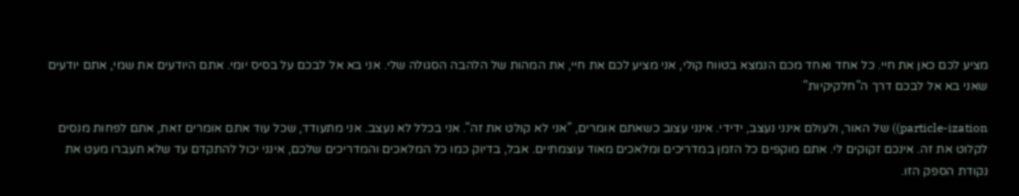מציע לכם כאן את חיי. כל אחד ואחד מכם הנמצא בטווח קולי, אני מציע לכם את חיי, את המהות של הלהבה הסגולה שלי. אני בא אל לבכם על בסיס יומי. אתם היודעים את שמי, אתם יודעים שאני בא אל לבכם דרך ה"חלקיקיות"

particle-ization)) של האור, ולעולם אינני נעצב, ידידי. אינני עצוב כשאתם אומרים, "אני לא קולט את זה". אני בכלל לא נעצב. אני מתעודד, שכל עוד אתם אומרים זאת, אתם לפחות מנסים לקלוט את זה. אינכם זקוקים לי. אתם מוקפים כל הזמן במדריכים ומלאכים מאוד עוצמתיים. אבל, בדיוק כמו כל המלאכים והמדריכים שלכם, אינני יכול להתקדם עד שלא תעברו מעט את נקודת הספק הזו.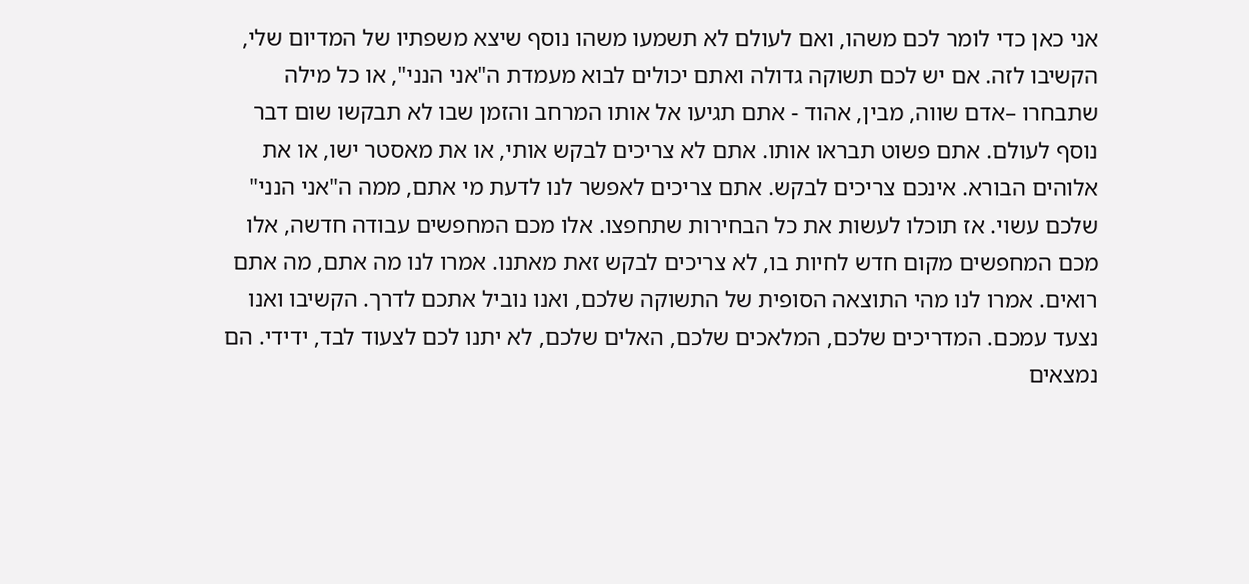אני כאן כדי לומר לכם משהו, ואם לעולם לא תשמעו משהו נוסף שיצא משפתיו של המדיום שלי, הקשיבו לזה. אם יש לכם תשוקה גדולה ואתם יכולים לבוא מעמדת ה"אני הנני", או כל מילה שתבחרו –אדם שווה, מבין, אהוד - אתם תגיעו אל אותו המרחב והזמן שבו לא תבקשו שום דבר נוסף לעולם. אתם פשוט תבראו אותו. אתם לא צריכים לבקש אותי, או את מאסטר ישו, או את אלוהים הבורא. אינכם צריכים לבקש. אתם צריכים לאפשר לנו לדעת מי אתם, ממה ה"אני הנני" שלכם עשוי. אז תוכלו לעשות את כל הבחירות שתחפצו. אלו מכם המחפשים עבודה חדשה, אלו מכם המחפשים מקום חדש לחיות בו, לא צריכים לבקש זאת מאתנו. אמרו לנו מה אתם, מה אתם רואים. אמרו לנו מהי התוצאה הסופית של התשוקה שלכם, ואנו נוביל אתכם לדרך. הקשיבו ואנו נצעד עמכם. המדריכים שלכם, המלאכים שלכם, האלים שלכם, לא יתנו לכם לצעוד לבד, ידידי. הם נמצאים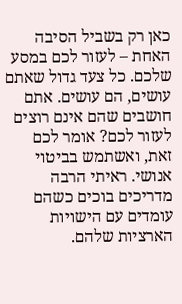כאן רק בשביל הסיבה האחת – לעזור לכם במסע שלכם. כל צעד גדול שאתם עושים, הם עושים. אתם חושבים שהם אינם רוצים לעזור לכם? אומר לכם זאת, ואשתמש בביטוי אנושי. ראיתי הרבה מדריכים בוכים כשהם עומדים עם הישויות הארציות שלהם.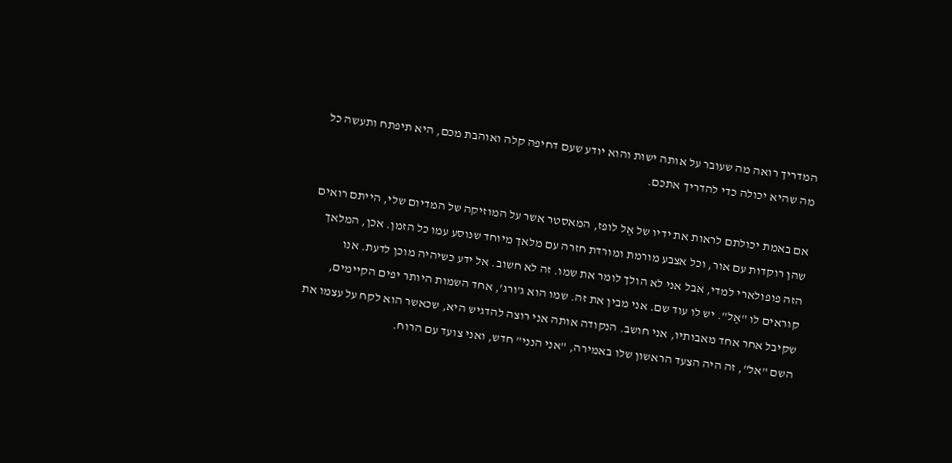המדריך רואה מה שעובר על אותה ישות והוא יודע שעם דחיפה קלה ואוהבת מכם, היא תיפתח ותעשה כל מה שהיא יכולה כדי להדריך אתכם.

אם באמת יכולתם לראות את ידיו של אֶל לופז, המאסטר אשר על המוזיקה של המדיום שלי, הייתם רואים שהן רוקדות עם אור, וכל אצבע מורמת ומורדת חזרה עם מלאך מיוחד שנוסע עמו כל הזמן. אכן, המלאך הזה פופולארי למדי, אבל אני לא הולך לומר את שמו. זה לא חשוב. אל ידע כשיהיה מוכן לדעת. אנו קוראים לו "אֶל". יש לו עוד שם. אני מבין את זה. שמו הוא ג'ורג', אחד השמות היותר יפים הקיימים, שקיבל אחר אחד מאבותיו, אני חושב. הנקודה אותה אני רוצה להדגיש היא, שכאשר הוא לקח על עצמו את השם "אל", זה היה הצעד הראשון שלו באמירה, "אני הנני" חדש, ואני צועד עם הרוח.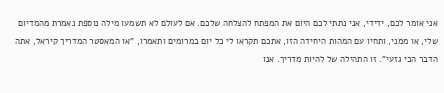אני אומר לכם, ידידי, אני נתתי לכם היום את המפתח להצלחה שלכם. אם לעולם לא תשמעו מילה נוספת נאמרת מהמדיום שלי, או ממני, ותחיו עם המהות היחידה הזו, אתכם תקראו לי כל יום במרומים ותאמרו, "או המאסטר המדריך קיראל, אתה הדבר הכי גזעי". זו התהילה של להיות מדריך. אנו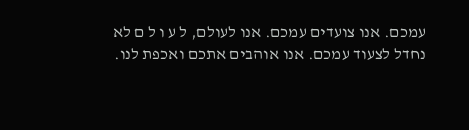עמכם. אנו צועדים עמכם. אנו לעולם, ל ע ו ל ם לא נחדל לצעוד עמכם. אנו אוהבים אתכם ואכפת לנו.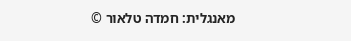מאנגלית: חמדה טלאור ©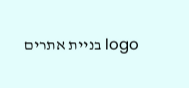logo בניית אתרים